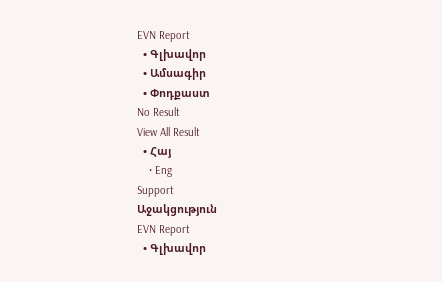EVN Report
  • Գլխավոր
  • Ամսագիր
  • Փոդքաստ
No Result
View All Result
  • Հայ
    • Eng
Support
Աջակցություն
EVN Report
  • Գլխավոր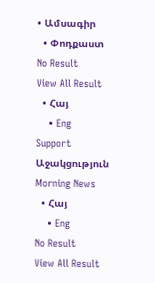• Ամսագիր
  • Փոդքաստ
No Result
View All Result
  • Հայ
    • Eng
Support
Աջակցություն
Morning News
  • Հայ
    • Eng
No Result
View All Result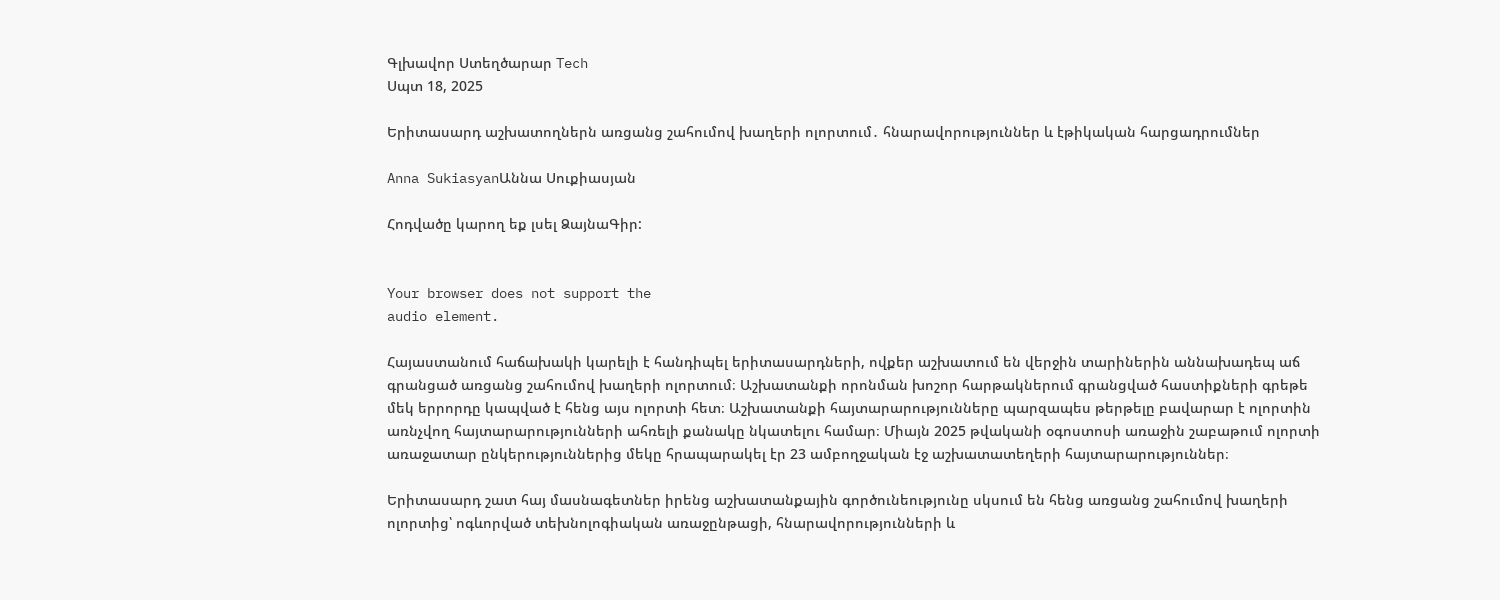Գլխավոր Ստեղծարար Tech
Սպտ 18, 2025

Երիտասարդ աշխատողներն առցանց շահումով խաղերի ոլորտում․ հնարավորություններ և էթիկական հարցադրումներ

Anna SukiasyanԱննա Սուքիասյան

Հոդվածը կարող եք լսել ՁայնաԳիր:


Your browser does not support the
audio element.

Հայաստանում հաճախակի կարելի է հանդիպել երիտասարդների, ովքեր աշխատում են վերջին տարիներին աննախադեպ աճ գրանցած առցանց շահումով խաղերի ոլորտում։ Աշխատանքի որոնման խոշոր հարթակներում գրանցված հաստիքների գրեթե մեկ երրորդը կապված է հենց այս ոլորտի հետ։ Աշխատանքի հայտարարությունները պարզապես թերթելը բավարար է ոլորտին առնչվող հայտարարությունների ահռելի քանակը նկատելու համար։ Միայն 2025 թվականի օգոստոսի առաջին շաբաթում ոլորտի առաջատար ընկերություններից մեկը հրապարակել էր 23 ամբողջական էջ աշխատատեղերի հայտարարություններ։

Երիտասարդ շատ հայ մասնագետներ իրենց աշխատանքային գործունեությունը սկսում են հենց առցանց շահումով խաղերի ոլորտից՝ ոգևորված տեխնոլոգիական առաջընթացի, հնարավորությունների և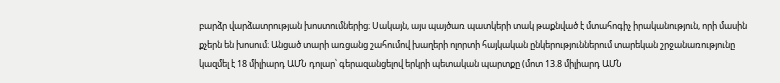բարձր վարձատրության խոստումներից։ Սակայն, այս պայծառ պատկերի տակ թաքնված է մտահոգիչ իրականություն, որի մասին քչերն են խոսում։ Անցած տարի առցանց շահումով խաղերի ոլորտի հայկական ընկերություններում տարեկան շրջանառությունը կազմել է 18 միլիարդ ԱՄՆ դոլար՝ գերազանցելով երկրի պետական պարտքը (մոտ 13.8 միլիարդ ԱՄՆ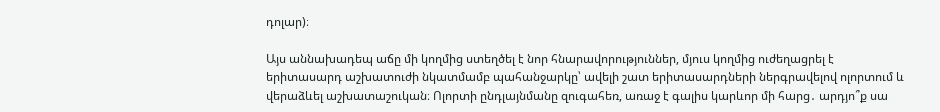դոլար)։

Այս աննախադեպ աճը մի կողմից ստեղծել է նոր հնարավորություններ, մյուս կողմից ուժեղացրել է երիտասարդ աշխատուժի նկատմամբ պահանջարկը՝ ավելի շատ երիտասարդների ներգրավելով ոլորտում և վերաձևել աշխատաշուկան։ Ոլորտի ընդլայնմանը զուգահեռ, առաջ է գալիս կարևոր մի հարց․ արդյո՞ք սա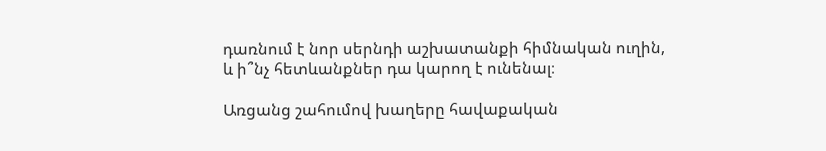դառնում է նոր սերնդի աշխատանքի հիմնական ուղին, և ի՞նչ հետևանքներ դա կարող է ունենալ։

Առցանց շահումով խաղերը հավաքական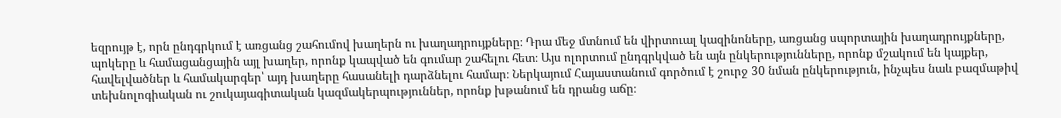եզրույթ է, որն ընդգրկում է առցանց շահումով խաղերն ու խաղադրույքները։ Դրա մեջ մտնում են վիրտուալ կազինոները, առցանց սպորտային խաղադրույքները, պոկերը և համացանցային այլ խաղեր, որոնք կապված են գումար շահելու հետ։ Այս ոլորտում ընդգրկված են այն ընկերությունները, որոնք մշակում են կայքեր, հավելվածներ և համակարգեր՝ այդ խաղերը հասանելի դարձնելու համար։ Ներկայում Հայաստանում գործում է շուրջ 30 նման ընկերություն, ինչպես նաև բազմաթիվ տեխնոլոգիական ու շուկայագիտական կազմակերպություններ, որոնք խթանում են դրանց աճը։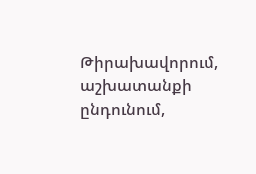Թիրախավորում, աշխատանքի ընդունում,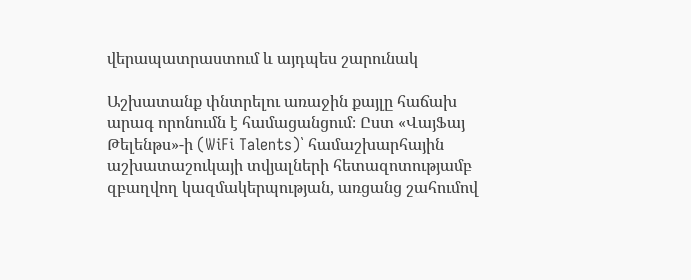վերապատրաստում և այդպես շարունակ

Աշխատանք փնտրելու առաջին քայլը հաճախ արագ որոնումն է համացանցում։ Ըստ «ՎայՖայ Թելենթս»-ի (WiFi Talents)՝ համաշխարհային աշխատաշուկայի տվյալների հետազոտությամբ զբաղվող կազմակերպության, առցանց շահումով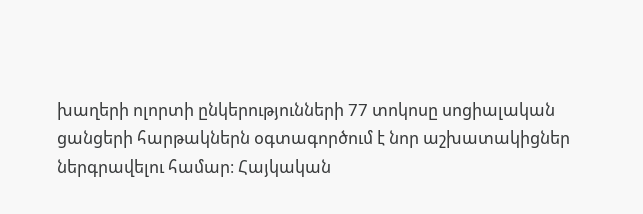խաղերի ոլորտի ընկերությունների 77 տոկոսը սոցիալական ցանցերի հարթակներն օգտագործում է նոր աշխատակիցներ ներգրավելու համար։ Հայկական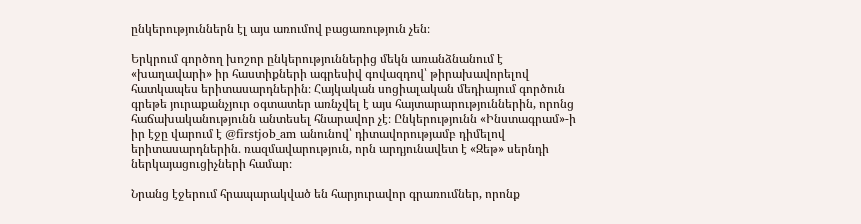ընկերություններն էլ այս առումով բացառություն չեն։

Երկրում գործող խոշոր ընկերություններից մեկն առանձնանում է «խաղավարի» իր հաստիքների ագրեսիվ գովազդով՝ թիրախավորելով հատկապես երիտասարդներին։ Հայկական սոցիալական մեդիայում գործուն գրեթե յուրաքանչյուր օգտատեր առնչվել է այս հայտարարություններին, որոնց հաճախականությունն անտեսել հնարավոր չէ։ Ընկերությունն «Ինստագրամ»-ի իր էջը վարում է @firstjob_am անունով՝ դիտավորությամբ դիմելով երիտասարդներին․ ռազմավարություն, որն արդյունավետ է «Զեթ» սերնդի ներկայացուցիչների համար։

Նրանց էջերում հրապարակված են հարյուրավոր գրառումներ, որոնք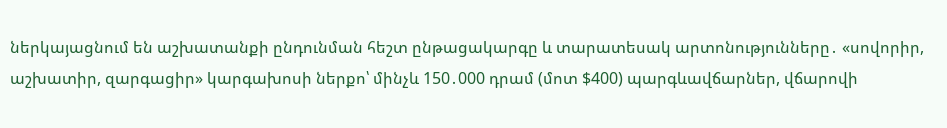ներկայացնում են աշխատանքի ընդունման հեշտ ընթացակարգը և տարատեսակ արտոնությունները․ «սովորիր, աշխատիր, զարգացիր» կարգախոսի ներքո՝ մինչև 150․000 դրամ (մոտ $400) պարգևավճարներ, վճարովի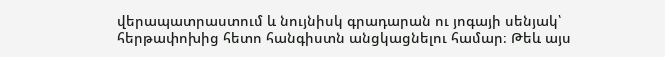վերապատրաստում և նույնիսկ գրադարան ու յոգայի սենյակ՝ հերթափոխից հետո հանգիստն անցկացնելու համար։ Թեև այս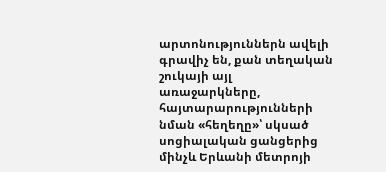արտոնություններն ավելի գրավիչ են, քան տեղական շուկայի այլ առաջարկները, հայտարարությունների նման «հեղեղը»՝ սկսած սոցիալական ցանցերից մինչև Երևանի մետրոյի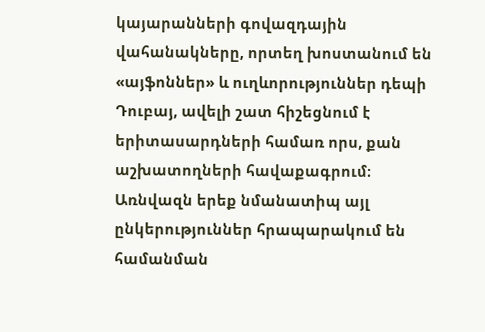կայարանների գովազդային վահանակները, որտեղ խոստանում են «այֆոններ» և ուղևորություններ դեպի  Դուբայ, ավելի շատ հիշեցնում է երիտասարդների համառ որս, քան աշխատողների հավաքագրում։ Առնվազն երեք նմանատիպ այլ ընկերություններ հրապարակում են համանման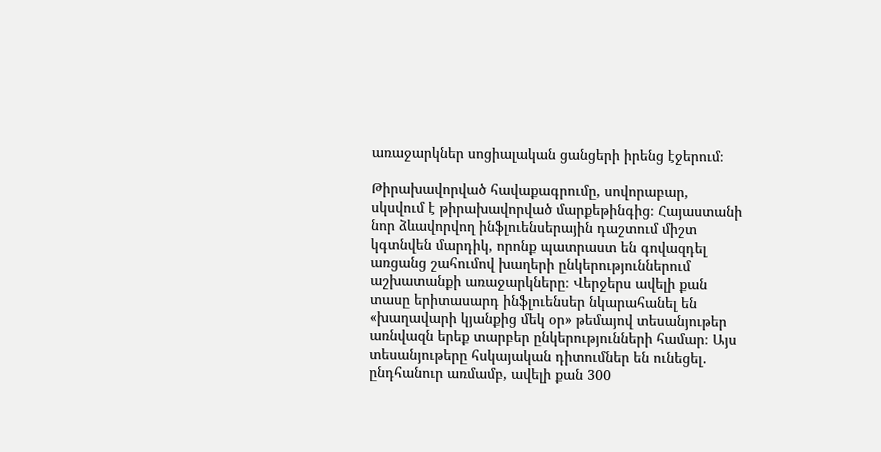առաջարկներ սոցիալական ցանցերի իրենց էջերում։

Թիրախավորված հավաքագրումը, սովորաբար, սկսվում է թիրախավորված մարքեթինգից։ Հայաստանի նոր ձևավորվող ինֆլուենսերային դաշտում միշտ կգտնվեն մարդիկ, որոնք պատրաստ են գովազդել առցանց շահումով խաղերի ընկերություններում աշխատանքի առաջարկները։ Վերջերս ավելի քան տասը երիտասարդ ինֆլուենսեր նկարահանել են «խաղավարի կյանքից մեկ օր» թեմայով տեսանյութեր առնվազն երեք տարբեր ընկերությունների համար։ Այս տեսանյութերը հսկայական դիտումներ են ունեցել․ ընդհանուր առմամբ, ավելի քան 300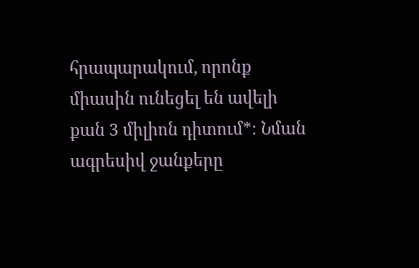հրապարակում, որոնք միասին ունեցել են ավելի քան 3 միլիոն դիտում*։ Նման ագրեսիվ ջանքերը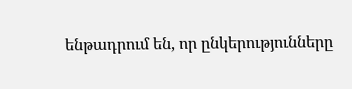ենթադրում են, որ ընկերությունները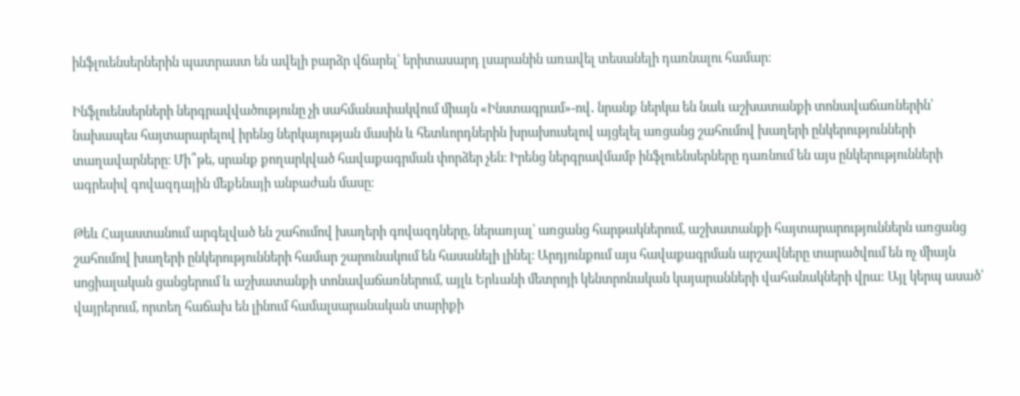ինֆլուենսերներին պատրաստ են ավելի բարձր վճարել՝ երիտասարդ լսարանին առավել տեսանելի դառնալու համար։

Ինֆլուենսերների ներգրավվածությունը չի սահմանափակվում միայն «Ինստագրամ»-ով․ նրանք ներկա են նաև աշխատանքի տոնավաճառներին՝ նախապես հայտարարելով իրենց ներկայության մասին և հետևորդներին խրախուսելով այցելել առցանց շահումով խաղերի ընկերությունների տաղավարները։ Մի՞թե, սրանք քողարկված հավաքագրման փորձեր չեն։ Իրենց ներգրավմամբ ինֆլուենսերները դառնում են այս ընկերությունների ագրեսիվ գովազդային մեքենայի անբաժան մասը։

Թեև Հայաստանում արգելված են շահումով խաղերի գովազդները, ներառյալ՝ առցանց հարթակներում, աշխատանքի հայտարարություններն առցանց շահումով խաղերի ընկերությունների համար շարունակում են հասանելի լինել։ Արդյունքում այս հավաքագրման արշավները տարածվում են ոչ միայն սոցիալական ցանցերում և աշխատանքի տոնավաճառներում, այլև Երևանի մետրոյի կենտրոնական կայարանների վահանակների վրա: Այլ կերպ ասած՝ վայրերում, որտեղ հաճախ են լինում համալսարանական տարիքի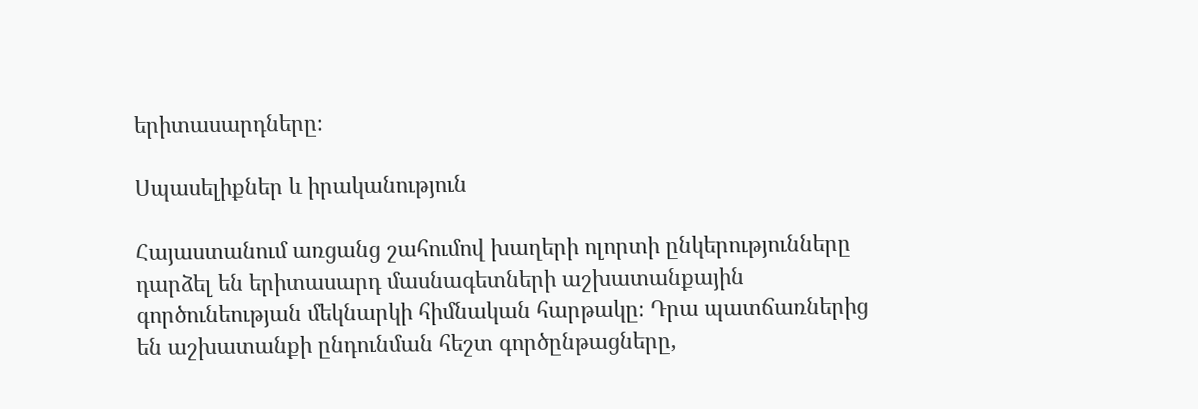երիտասարդները։

Սպասելիքներ և իրականություն

Հայաստանում առցանց շահումով խաղերի ոլորտի ընկերությունները դարձել են երիտասարդ մասնագետների աշխատանքային գործունեության մեկնարկի հիմնական հարթակը։ Դրա պատճառներից են աշխատանքի ընդունման հեշտ գործընթացները,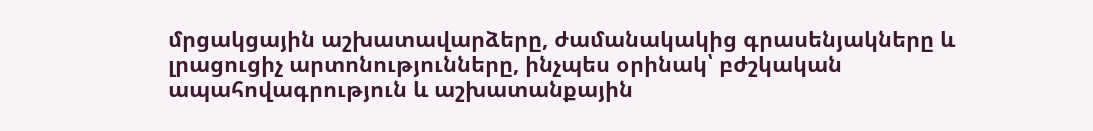մրցակցային աշխատավարձերը, ժամանակակից գրասենյակները և լրացուցիչ արտոնությունները, ինչպես օրինակ՝ բժշկական ապահովագրություն և աշխատանքային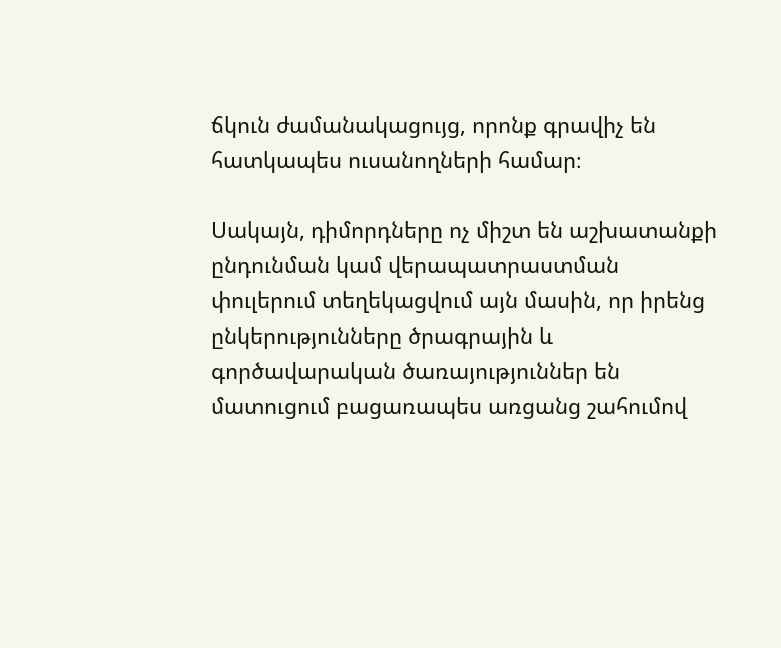ճկուն ժամանակացույց, որոնք գրավիչ են հատկապես ուսանողների համար։

Սակայն, դիմորդները ոչ միշտ են աշխատանքի ընդունման կամ վերապատրաստման փուլերում տեղեկացվում այն մասին, որ իրենց ընկերությունները ծրագրային և գործավարական ծառայություններ են մատուցում բացառապես առցանց շահումով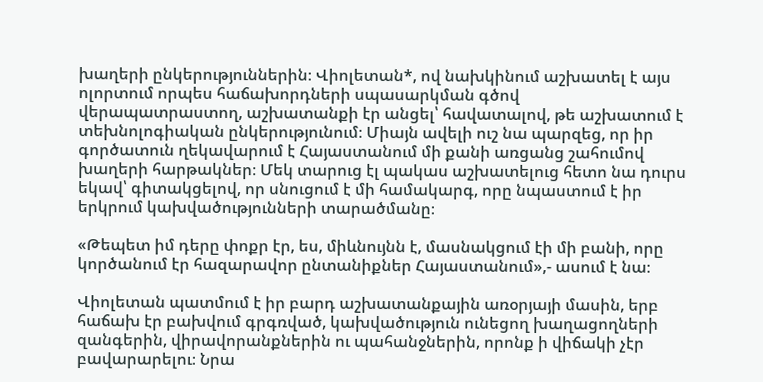խաղերի ընկերություններին։ Վիոլետան*, ով նախկինում աշխատել է այս ոլորտում որպես հաճախորդների սպասարկման գծով վերապատրաստող, աշխատանքի էր անցել՝ հավատալով, թե աշխատում է տեխնոլոգիական ընկերությունում։ Միայն ավելի ուշ նա պարզեց, որ իր գործատուն ղեկավարում է Հայաստանում մի քանի առցանց շահումով խաղերի հարթակներ։ Մեկ տարուց էլ պակաս աշխատելուց հետո նա դուրս եկավ՝ գիտակցելով, որ սնուցում է մի համակարգ, որը նպաստում է իր երկրում կախվածությունների տարածմանը։

«Թեպետ իմ դերը փոքր էր, ես, միևնույնն է, մասնակցում էի մի բանի, որը կործանում էր հազարավոր ընտանիքներ Հայաստանում»,- ասում է նա։

Վիոլետան պատմում է իր բարդ աշխատանքային առօրյայի մասին, երբ հաճախ էր բախվում գրգռված, կախվածություն ունեցող խաղացողների զանգերին, վիրավորանքներին ու պահանջներին, որոնք ի վիճակի չէր բավարարելու։ Նրա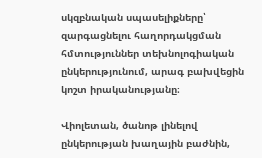սկզբնական սպասելիքները՝ զարգացնելու հաղորդակցման հմտություններ տեխնոլոգիական ընկերությունում, արագ բախվեցին կոշտ իրականությանը։

Վիոլետան, ծանոթ լինելով ընկերության խաղային բաժնին,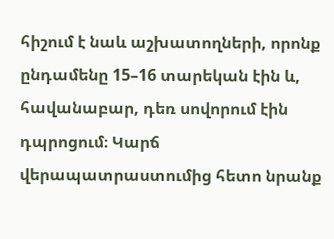հիշում է նաև աշխատողների, որոնք ընդամենը 15–16 տարեկան էին և, հավանաբար, դեռ սովորում էին դպրոցում։ Կարճ վերապատրաստումից հետո նրանք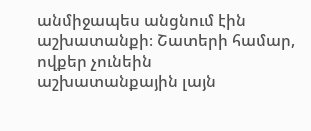անմիջապես անցնում էին աշխատանքի։ Շատերի համար, ովքեր չունեին աշխատանքային լայն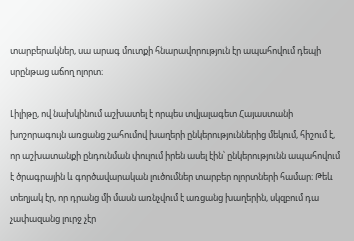տարբերակներ, սա արագ մուտքի հնարավորություն էր ապահովում դեպի սրընթաց աճող ոլորտ։

Լիլիթը, ով նախկինում աշխատել է որպես տվյալագետ Հայաստանի խոշորագույն առցանց շահումով խաղերի ընկերություններից մեկում, հիշում է, որ աշխատանքի ընդունման փուլում իրեն ասել էին՝ ընկերությունն ապահովում է ծրագրային և գործավարական լուծումներ տարբեր ոլորտների համար։ Թեև տեղյակ էր, որ դրանց մի մասն առնչվում է առցանց խաղերին, սկզբում դա չափազանց լուրջ չէր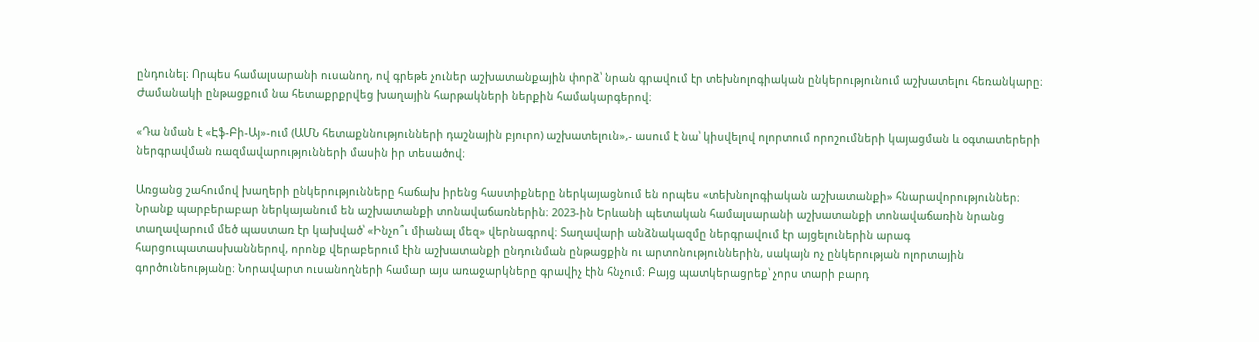ընդունել։ Որպես համալսարանի ուսանող, ով գրեթե չուներ աշխատանքային փորձ՝ նրան գրավում էր տեխնոլոգիական ընկերությունում աշխատելու հեռանկարը։ Ժամանակի ընթացքում նա հետաքրքրվեց խաղային հարթակների ներքին համակարգերով։

«Դա նման է «Էֆ-Բի-Այ»-ում (ԱՄՆ հետաքննությունների դաշնային բյուրո) աշխատելուն»,- ասում է նա՝ կիսվելով ոլորտում որոշումների կայացման և օգտատերերի ներգրավման ռազմավարությունների մասին իր տեսածով։

Առցանց շահումով խաղերի ընկերությունները հաճախ իրենց հաստիքները ներկայացնում են որպես «տեխնոլոգիական աշխատանքի» հնարավորություններ։ Նրանք պարբերաբար ներկայանում են աշխատանքի տոնավաճառներին։ 2023-ին Երևանի պետական համալսարանի աշխատանքի տոնավաճառին նրանց տաղավարում մեծ պաստառ էր կախված՝ «Ինչո՞ւ միանալ մեզ» վերնագրով։ Տաղավարի անձնակազմը ներգրավում էր այցելուներին արագ հարցուպատասխաններով, որոնք վերաբերում էին աշխատանքի ընդունման ընթացքին ու արտոնություններին, սակայն ոչ ընկերության ոլորտային գործունեությանը։ Նորավարտ ուսանողների համար այս առաջարկները գրավիչ էին հնչում։ Բայց պատկերացրեք՝ չորս տարի բարդ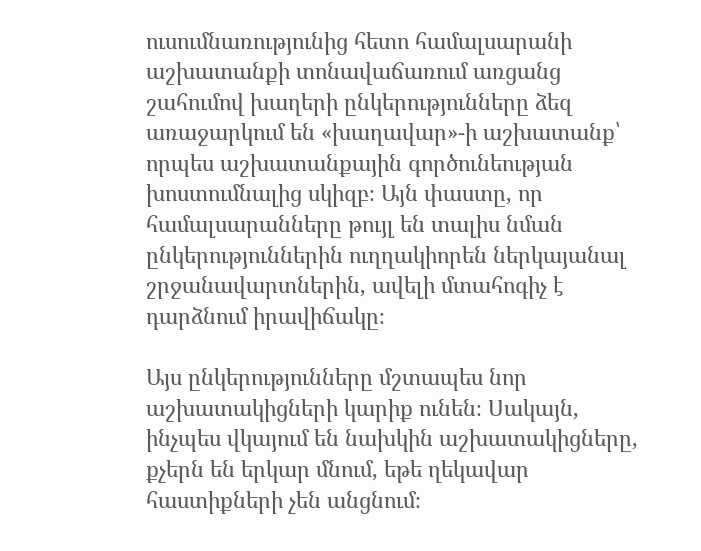ուսումնառությունից հետո համալսարանի աշխատանքի տոնավաճառում առցանց շահումով խաղերի ընկերությունները ձեզ առաջարկում են «խաղավար»-ի աշխատանք՝ որպես աշխատանքային գործունեության խոստումնալից սկիզբ։ Այն փաստը, որ համալսարանները թույլ են տալիս նման ընկերություններին ուղղակիորեն ներկայանալ շրջանավարտներին, ավելի մտահոգիչ է դարձնում իրավիճակը։

Այս ընկերությունները մշտապես նոր աշխատակիցների կարիք ունեն։ Սակայն, ինչպես վկայում են նախկին աշխատակիցները, քչերն են երկար մնում, եթե ղեկավար հաստիքների չեն անցնում։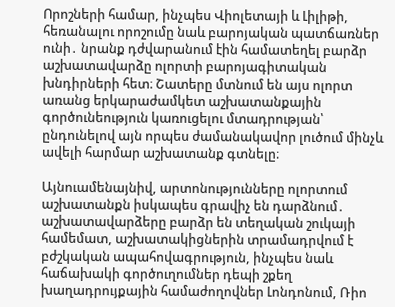Որոշների համար, ինչպես Վիոլետայի և Լիլիթի, հեռանալու որոշումը նաև բարոյական պատճառներ ունի․ նրանք դժվարանում էին համատեղել բարձր աշխատավարձը ոլորտի բարոյագիտական խնդիրների հետ։ Շատերը մտնում են այս ոլորտ առանց երկարաժամկետ աշխատանքային գործունեություն կառուցելու մտադրության՝ ընդունելով այն որպես ժամանակավոր լուծում մինչև ավելի հարմար աշխատանք գտնելը։

Այնուամենայնիվ, արտոնությունները ոլորտում աշխատանքն իսկապես գրավիչ են դարձնում․ աշխատավարձերը բարձր են տեղական շուկայի համեմատ, աշխատակիցներին տրամադրվում է բժշկական ապահովագրություն, ինչպես նաև հաճախակի գործուղումներ դեպի շքեղ խաղադրույքային համաժողովներ Լոնդոնում, Ռիո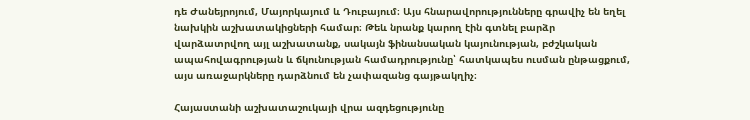դե Ժանեյրոյում, Մայորկայում և Դուբայում։ Այս հնարավորությունները գրավիչ են եղել նախկին աշխատակիցների համար։ Թեև նրանք կարող էին գտնել բարձր վարձատրվող այլ աշխատանք, սակայն ֆինանսական կայունության, բժշկական ապահովագրության և ճկունության համադրությունը՝ հատկապես ուսման ընթացքում, այս առաջարկները դարձնում են չափազանց գայթակղիչ։

Հայաստանի աշխատաշուկայի վրա ազդեցությունը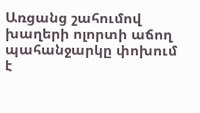Առցանց շահումով խաղերի ոլորտի աճող պահանջարկը փոխում է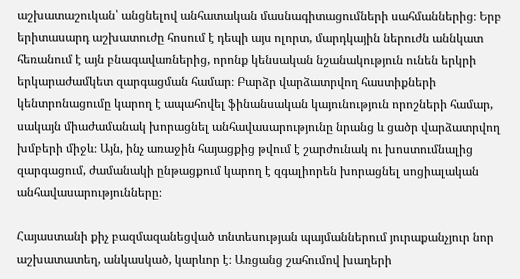աշխատաշուկան՝ անցնելով անհատական մասնագիտացումների սահմաններից։ Երբ երիտասարդ աշխատուժը հոսում է դեպի այս ոլորտ, մարդկային ներուժն աննկատ հեռանում է այն բնագավառներից, որոնք կենսական նշանակություն ունեն երկրի երկարաժամկետ զարգացման համար։ Բարձր վարձատրվող հաստիքների կենտրոնացումը կարող է ապահովել ֆինանսական կայունություն որոշների համար, սակայն միաժամանակ խորացնել անհավասարությունը նրանց և ցածր վարձատրվող խմբերի միջև։ Այն, ինչ առաջին հայացքից թվում է շարժունակ ու խոստումնալից զարգացում, ժամանակի ընթացքում կարող է զգալիորեն խորացնել սոցիալական անհավասարությունները։

Հայաստանի քիչ բազմազանեցված տնտեսության պայմաններում յուրաքանչյուր նոր աշխատատեղ, անկասկած, կարևոր է։ Առցանց շահումով խաղերի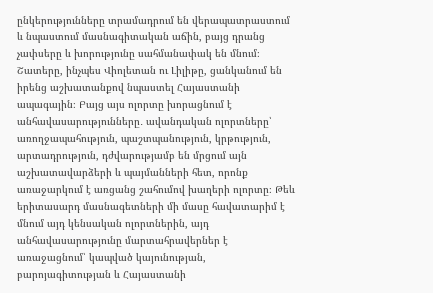ընկերությունները տրամադրում են վերապատրաստում և նպաստում մասնագիտական աճին, բայց դրանց չափսերը և խորությունը սահմանափակ են մնում։ Շատերը, ինչպես Վիոլետան ու Լիլիթը, ցանկանում են իրենց աշխատանքով նպաստել Հայաստանի ապագային։ Բայց այս ոլորտը խորացնում է անհավասարությունները․ ավանդական ոլորտները՝ առողջապահություն, պաշտպանություն, կրթություն, արտադրություն, դժվարությամբ են մրցում այն աշխատավարձերի և պայմանների հետ, որոնք առաջարկում է առցանց շահումով խաղերի ոլորտը։ Թեև երիտասարդ մասնագետների մի մասը հավատարիմ է մնում այդ կենսական ոլորտներին, այդ անհավասարությունը մարտահրավերներ է առաջացնում՝ կապված կայունության, բարոյագիտության և Հայաստանի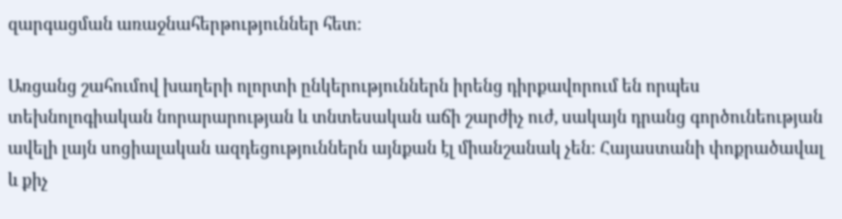զարգացման առաջնահերթություններ հետ։

Առցանց շահումով խաղերի ոլորտի ընկերություններն իրենց դիրքավորում են որպես տեխնոլոգիական նորարարության և տնտեսական աճի շարժիչ ուժ, սակայն դրանց գործունեության ավելի լայն սոցիալական ազդեցություններն այնքան էլ միանշանակ չեն։ Հայաստանի փոքրածավալ և քիչ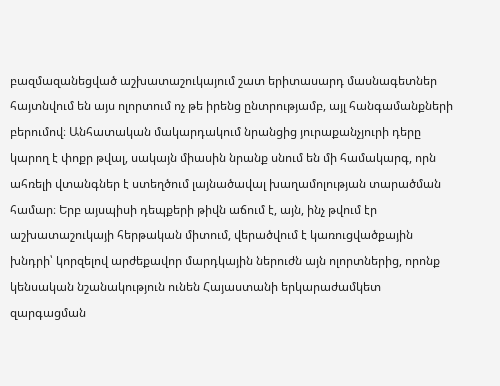բազմազանեցված աշխատաշուկայում շատ երիտասարդ մասնագետներ հայտնվում են այս ոլորտում ոչ թե իրենց ընտրությամբ, այլ հանգամանքների բերումով։ Անհատական մակարդակում նրանցից յուրաքանչյուրի դերը կարող է փոքր թվալ, սակայն միասին նրանք սնում են մի համակարգ, որն ահռելի վտանգներ է ստեղծում լայնածավալ խաղամոլության տարածման համար։ Երբ այսպիսի դեպքերի թիվն աճում է, այն, ինչ թվում էր աշխատաշուկայի հերթական միտում, վերածվում է կառուցվածքային խնդրի՝ կորզելով արժեքավոր մարդկային ներուժն այն ոլորտներից, որոնք կենսական նշանակություն ունեն Հայաստանի երկարաժամկետ զարգացման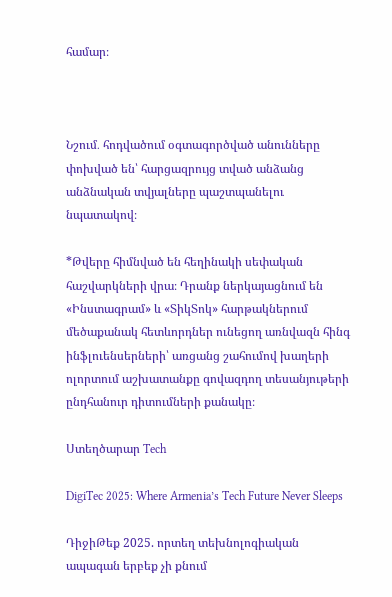համար։



Նշում․ հոդվածում օգտագործված անունները փոխված են՝ հարցազրույց տված անձանց անձնական տվյալները պաշտպանելու նպատակով։

*Թվերը հիմնված են հեղինակի սեփական հաշվարկների վրա։ Դրանք ներկայացնում են «Ինստագրամ» և «ՏիկՏոկ» հարթակներում մեծաքանակ հետևորդներ ունեցող առնվազն հինգ ինֆլուենսերների՝ առցանց շահումով խաղերի ոլորտում աշխատանքը գովազդող տեսանյութերի ընդհանուր դիտումների քանակը։

Ստեղծարար Tech

DigiTec 2025: Where Armenia’s Tech Future Never Sleeps

ԴիջիԹեք 2025. որտեղ տեխնոլոգիական ապագան երբեք չի քնում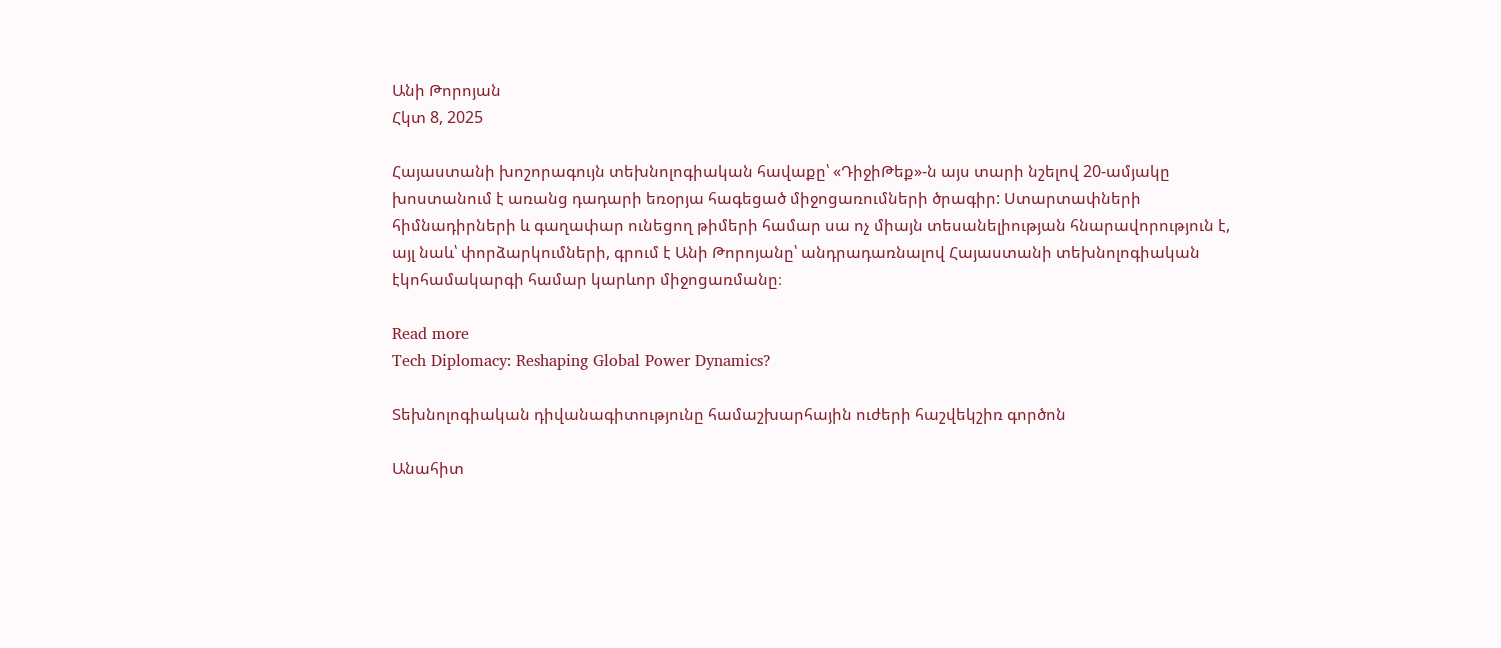Անի Թորոյան
Հկտ 8, 2025

Հայաստանի խոշորագույն տեխնոլոգիական հավաքը՝ «ԴիջիԹեք»-ն այս տարի նշելով 20-ամյակը խոստանում է առանց դադարի եռօրյա հագեցած միջոցառումների ծրագիր: Ստարտափների հիմնադիրների և գաղափար ունեցող թիմերի համար սա ոչ միայն տեսանելիության հնարավորություն է, այլ նաև՝ փորձարկումների, գրում է Անի Թորոյանը՝ անդրադառնալով Հայաստանի տեխնոլոգիական էկոհամակարգի համար կարևոր միջոցառմանը։

Read more
Tech Diplomacy: Reshaping Global Power Dynamics?

Տեխնոլոգիական դիվանագիտությունը համաշխարհային ուժերի հաշվեկշիռ գործոն

Անահիտ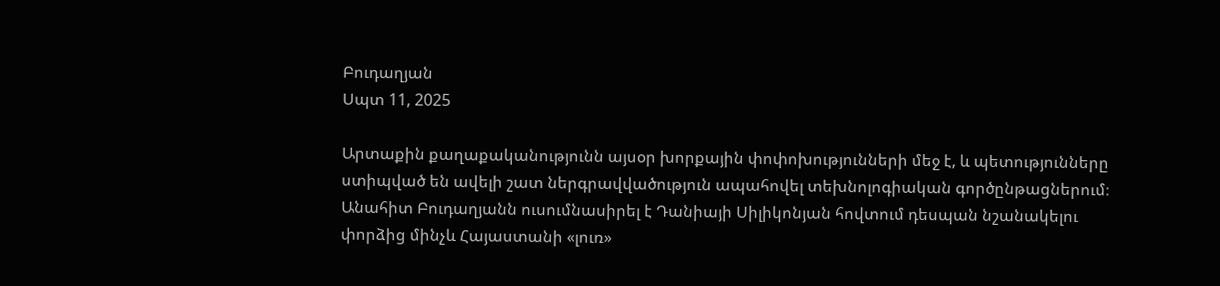Բուդաղյան
Սպտ 11, 2025

Արտաքին քաղաքականությունն այսօր խորքային փոփոխությունների մեջ է, և պետությունները ստիպված են ավելի շատ ներգրավվածություն ապահովել տեխնոլոգիական գործընթացներում։ Անահիտ Բուդաղյանն ուսումնասիրել է Դանիայի Սիլիկոնյան հովտում դեսպան նշանակելու փորձից մինչև Հայաստանի «լուռ»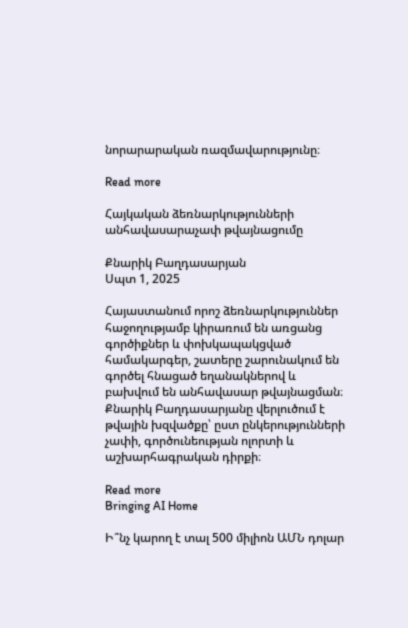նորարարական ռազմավարությունը։

Read more

Հայկական ձեռնարկությունների անհավասարաչափ թվայնացումը

Քնարիկ Բաղդասարյան
Սպտ 1, 2025

Հայաստանում որոշ ձեռնարկություններ հաջողությամբ կիրառում են առցանց գործիքներ և փոխկապակցված համակարգեր, շատերը շարունակում են գործել հնացած եղանակներով և բախվում են անհավասար թվայնացման։ Քնարիկ Բաղդասարյանը վերլուծում է թվային խզվածքը՝ ըստ ընկերությունների չափի, գործունեության ոլորտի և աշխարհագրական դիրքի։

Read more
Bringing AI Home

Ի՞նչ կարող է տալ 500 միլիոն ԱՄՆ դոլար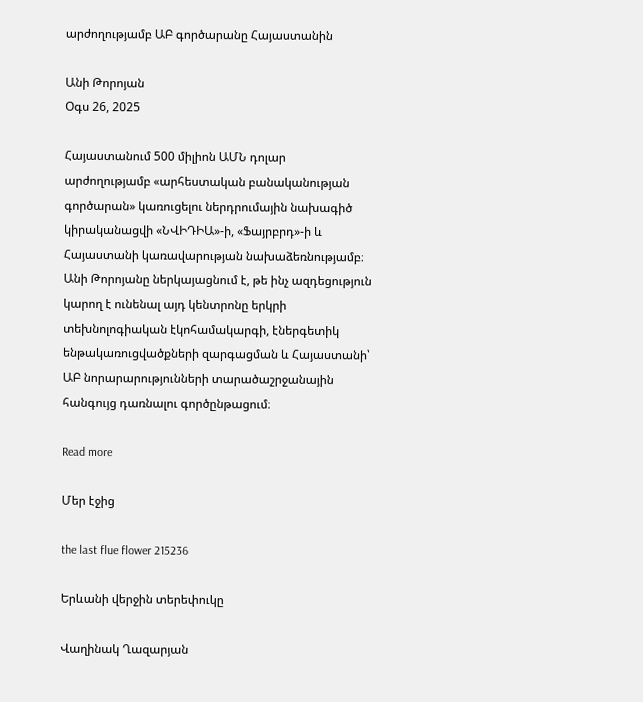արժողությամբ ԱԲ գործարանը Հայաստանին

Անի Թորոյան
Օգս 26, 2025

Հայաստանում 500 միլիոն ԱՄՆ դոլար արժողությամբ «արհեստական բանականության գործարան» կառուցելու ներդրումային նախագիծ կիրականացվի «ՆՎԻԴԻԱ»-ի, «Ֆայրբրդ»-ի և Հայաստանի կառավարության նախաձեռնությամբ։ Անի Թորոյանը ներկայացնում է, թե ինչ ազդեցություն կարող է ունենալ այդ կենտրոնը երկրի տեխնոլոգիական էկոհամակարգի, էներգետիկ ենթակառուցվածքների զարգացման և Հայաստանի՝ ԱԲ նորարարությունների տարածաշրջանային հանգույց դառնալու գործընթացում։

Read more

Մեր էջից

the last flue flower 215236

Երևանի վերջին տերեփուկը

Վաղինակ Ղազարյան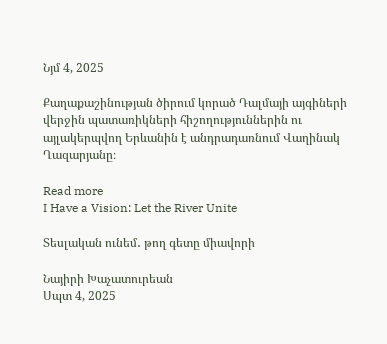Նյմ 4, 2025

Քաղաքաշինության ծիրում կորած Դալմայի այգիների վերջին պատառիկների հիշողություններին ու այլակերպվող Երևանին է անդրադառնում Վաղինակ Ղազարյանը։

Read more
I Have a Vision: Let the River Unite

Տեսլական ունեմ․ թող գետը միավորի

Նայիրի Խաչատուրեան
Սպտ 4, 2025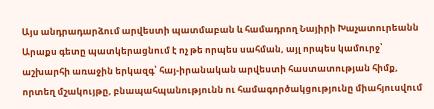Այս անդրադարձում արվեստի պատմաբան և համադրող Նայիրի Խաչատուրեանն Արաքս գետը պատկերացնում է ոչ թե որպես սահման, այլ որպես կամուրջ՝ աշխարհի առաջին երկազգ՝ հայ-իրանական արվեստի հաստատության հիմք, որտեղ մշակույթը, բնապահպանությունն ու համագործակցությունը միահյուսվում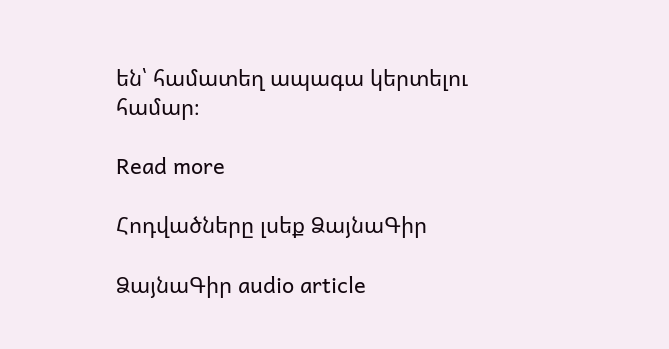են՝ համատեղ ապագա կերտելու համար։

Read more

Հոդվածները լսեք ՁայնաԳիր

ՁայնաԳիր audio article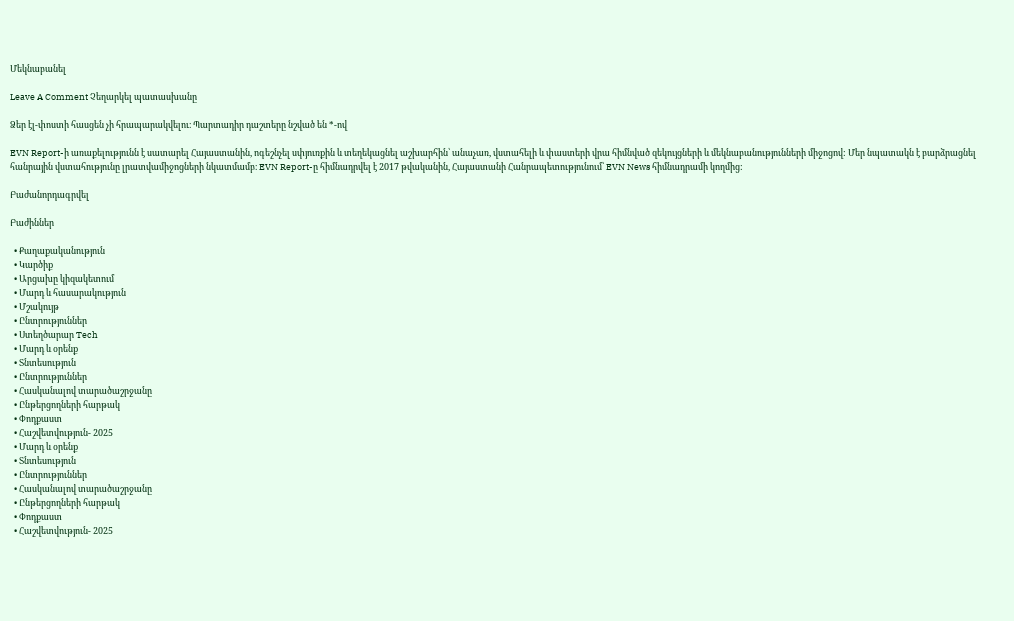Մեկնաբանել

Leave A Comment Չեղարկել պատասխանը

Ձեր էլ-փոստի հասցեն չի հրապարակվելու։ Պարտադիր դաշտերը նշված են *-ով

EVN Report-ի առաքելությունն է սատարել Հայաստանին, ոգեշնչել սփյուռքին և տեղեկացնել աշխարհին՝ անաչառ, վստահելի և փաստերի վրա հիմնված զեկույցների և մեկնաբանությունների միջոցով: Մեր նպատակն է բարձրացնել հանրային վստահությունը լրատվամիջոցների նկատմամբ։ EVN Report-ը հիմնադրվել է 2017 թվականին, Հայաստանի Հանրապետությունում՝ EVN News հիմնադրամի կողմից:

Բաժանորդագրվել

Բաժիններ

  • Քաղաքականություն
  • Կարծիք
  • Արցախը կիզակետում
  • Մարդ և հասարակություն
  • Մշակույթ
  • Ընտրություններ
  • Ստեղծարար Tech
  • Մարդ և օրենք
  • Տնտեսություն
  • Ընտրություններ
  • Հասկանալով տարածաշրջանը
  • Ընթերցողների հարթակ
  • Փոդքաստ
  • Հաշվետվություն- 2025
  • Մարդ և օրենք
  • Տնտեսություն
  • Ընտրություններ
  • Հասկանալով տարածաշրջանը
  • Ընթերցողների հարթակ
  • Փոդքաստ
  • Հաշվետվություն- 2025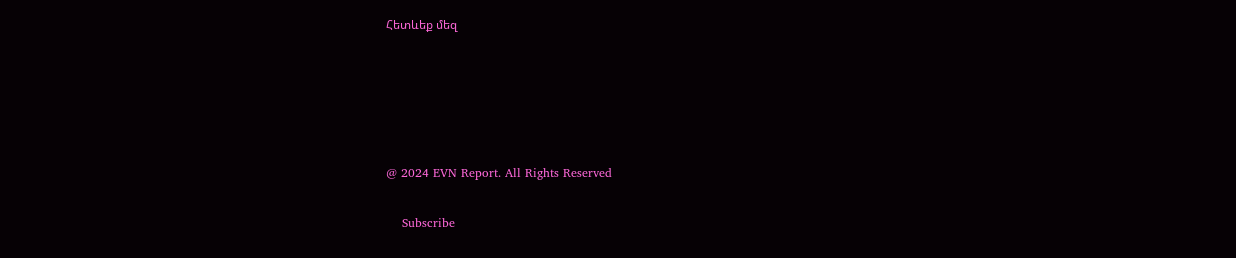Հետևեք մեզ





@ 2024 EVN Report. All Rights Reserved

    Subscribe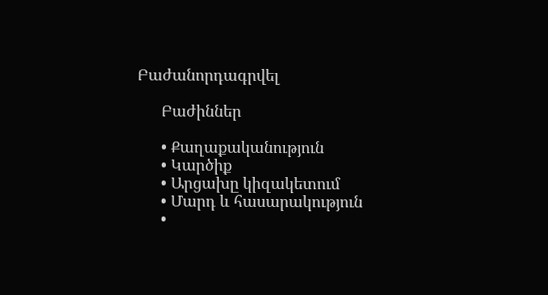Բաժանորդագրվել

      Բաժիններ

      • Քաղաքականություն
      • Կարծիք
      • Արցախը կիզակետում
      • Մարդ և հասարակություն
      •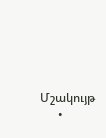Մշակույթ
      •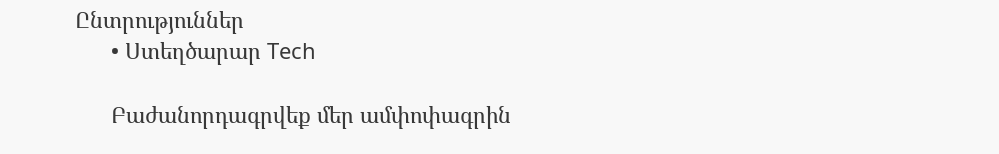Ընտրություններ
      • Ստեղծարար Tech

      Բաժանորդագրվեք մեր ամփոփագրին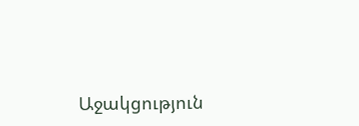Աջակցություն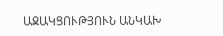ԱՋԱԿՑՈՒԹՅՈՒՆ ԱՆԿԱԽ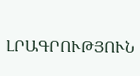ԼՐԱԳՐՈՒԹՅՈՒՆ